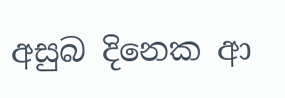අසුබ දිනෙක ආ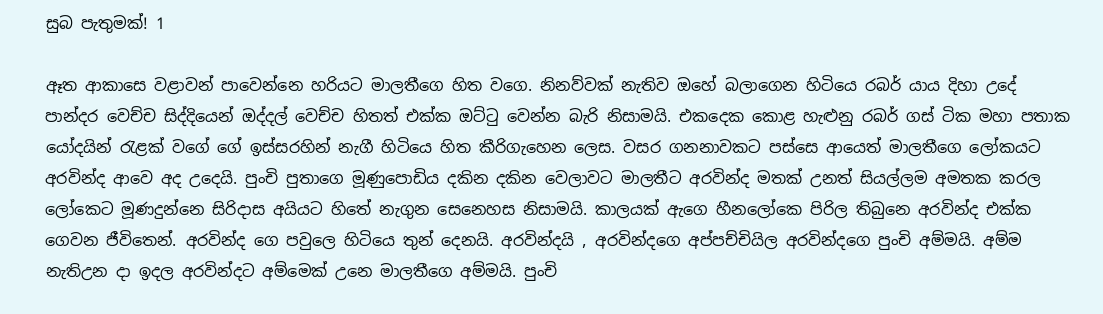සුබ පැතුමක්! 1

ඈත ආකාසෙ වළාවන් පාවෙන්නෙ හරියට මාලතීගෙ හිත වගෙ. නිනව්වක් නැතිව ඔහේ බලාගෙන හිටියෙ රබර් යාය දිහා උදේ පාන්දර වෙච්ච සිද්දියෙන් ඔද්දල් වෙච්ච හිතත් එක්ක ඔට්ටු වෙන්න බැරි නිසාමයි. එකදෙක කොළ හැළුනු රබර් ගස් ටික මහා පතාක යෝදයින් රැළක් වගේ ගේ ඉස්සරහින් නැගී හිටියෙ හිත කීරිගැහෙන ලෙස. වසර ගනනාවකට පස්සෙ ආයෙත් මාලතීගෙ ලෝකයට අරවින්ද ආවෙ අද උදෙයි. පුංචි පුතාගෙ මූණුපොඩිය දකින දකින වෙලාවට මාලතීට අරවින්ද මතක් උනත් සියල්ලම අමතක කරල ලෝකෙට මූණදුන්නෙ සිරිදාස අයියට හිතේ නැගුන සෙනෙහස නිසාමයි. කාලයක් ඇගෙ හීනලෝකෙ පිරිල තිබුනෙ අරවින්ද එක්ක ගෙවන ජීවිතෙන්. අරවින්ද ගෙ පවුලෙ හිටියෙ තුන් දෙනයි. අරවින්දයි , අරවින්දගෙ අප්පච්චියිල අරවින්දගෙ පුංචි අම්මයි. අම්ම නැතිඋන දා ඉදල අරවින්දට අම්මෙක් උනෙ මාලතීගෙ අම්මයි. පුංචි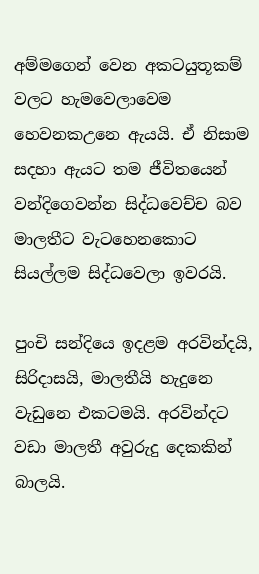අම්මගෙන් වෙන අකටයුතූකම් වලට හැමවෙලාවෙම හෙවනකඋනෙ ඇයයි. ඒ නිසාම සදහා ඇයට තම ජීවිතයෙන් වන්දිගෙවන්න සිද්ධවෙච්ච බව මාලතීට වැටහෙනකොට සියල්ලම සිද්ධවෙලා ඉවරයි.

පුංචි සන්දියෙ ඉදළම අරවින්දයි, සිරිදාසයි, මාලතීයි හැදුනෙ වැඩුනෙ එකටමයි. අරවින්දට වඩා මාලතී අවුරුදු දෙකකින් බාලයි.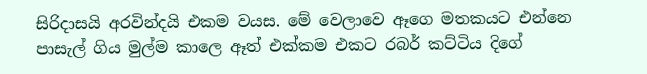සිරිදාසයි අරවින්දයි එකම වයස. මේ වෙලාවෙ ඈගෙ මතකයට එන්නෙ පාසැල් ගිය මුල්ම කාලෙ ඈත් එක්කම එකට රබර් කට්ටිය දිගේ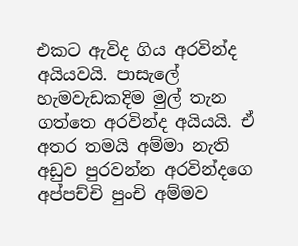එකට ඇවිද ගිය අරවින්ද අයියවයි. පාසැලේ හැමවැඩකදිම මුල් තැන ගත්තෙ අරවින්ද අයියයි. ඒ අතර තමයි අම්මා නැති අඩුව පුරවන්න අරවින්දගෙ අප්පච්චි පුංචි අම්මව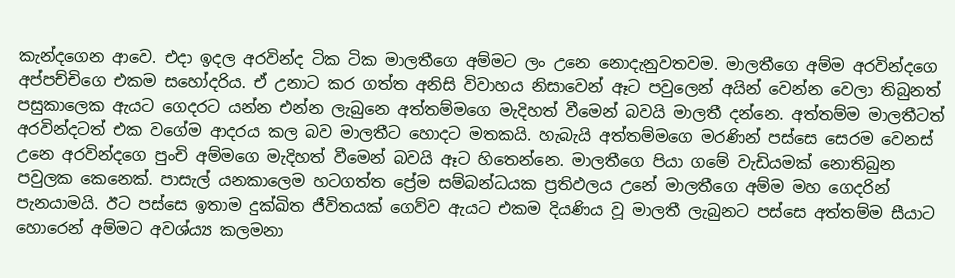කැන්දගෙන ආවෙ. එදා ඉදල අරවින්ද ටික ටික මාලතීගෙ අම්මට ලං උනෙ නොදැනුවතවම. මාලතීගෙ අම්ම අරවින්දගෙ අප්පච්චිගෙ එකම සහෝදරිය. ඒ උනාට කර ගත්ත අනිසි විවාහය නිසාවෙන් ඈට පවුලෙන් අයින් වෙන්න වෙලා තිබුනත් පසුකාලෙක ඇයට ගෙදරට යන්න එන්න ලැබුනෙ අත්තම්මගෙ මැදිහත් වීමෙන් බවයි මාලතී දන්නෙ. අත්තම්ම මාලතීටත් අරවින්දටත් එක වගේම ආදරය කල බව මාලතීට හොදට මතකයි. හැබැයි අත්තම්මගෙ මරණින් පස්සෙ සෙරම වෙනස් උනෙ අරවින්දගෙ පුංචි අම්මගෙ මැදිහත් වීමෙන් බවයි ඈට හිතෙන්නෙ. මාලතීගෙ පියා ගමේ වැඩියමක් නොතිබුන පවුලක කෙනෙක්. පාසැල් යනකාලෙම හටගත්ත ප්‍රේම සම්බන්ධයක ප්‍රතිඵලය උනේ මාලතීගෙ අම්ම මහ ගෙදරින් පැනයාමයි. ඊට පස්සෙ ඉතාම දුක්ඛිත ජීවිතයක් ගෙව්ව ඇයට එකම දියණිය වූ මාලතී ලැබුනට පස්සෙ අත්තම්ම සීයාට හොරෙන් අම්මට අවශ්ය්‍ය කලමනා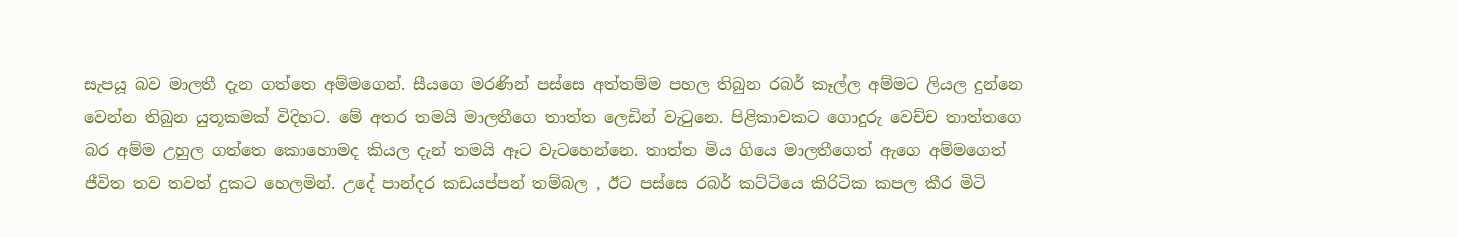සැපයූ බව මාලතී දැන ගත්තෙ අම්මගෙන්. සීයගෙ මරණින් පස්සෙ අත්තම්ම පහල තිබුන රබර් කෑල්ල අම්මට ලියල දුන්නෙ වෙන්න තිබුන යුතූකමක් විදිහට. මේ අතර තමයි මාලතීගෙ තාත්ත ලෙඩින් වැටුනෙ. පිළිකාවකට ගොදුරු වෙච්ච තාත්තගෙ බර අම්ම උහුල ගත්තෙ කොහොමද කියල දැන් තමයි ඈට වැටහෙන්නෙ. තාත්ත මිය ගියෙ මාලතීගෙත් ඇගෙ අම්මගෙත් ජීවිත තව තවත් දුකට හෙලමින්. උදේ පාන්දර කඩයප්පන් තම්බල , ඊට පස්සෙ රබර් කට්ටියෙ කිරිටික කපල කීර මිටි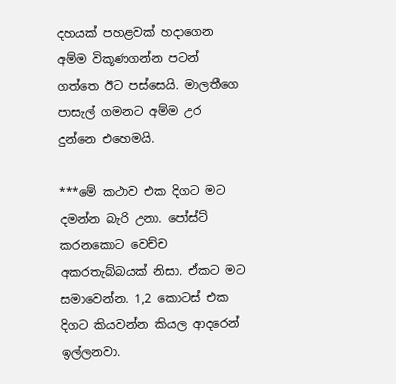දහයක් පහළවක් හදාගෙන අම්ම විකූණගන්න පටන් ගත්තෙ ඊට පස්සෙයි. මාලතීගෙ පාසැල් ගමනට අම්ම උර දුන්නෙ එහෙමයි.

***මේ කථාව එක දිගට මට දමන්න බැරි උනා. පෝස්ට් කරනකොට වෙච්ච අකරතැබ්බයක් නිසා. ඒකට මට සමාවෙන්න. 1,2 කොටස් එක දිගට කියවන්න කියල ආදරෙන් ඉල්ලනවා.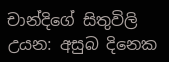චාන්දිගේ සිතුවිලි උයන: අසුබ දිනෙක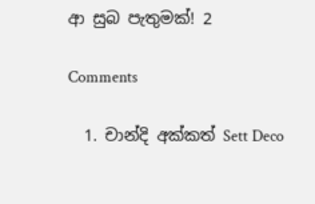ආ සුබ පැතුමක්! 2

Comments

  1. චාන්දි අක්කත් Sett Deco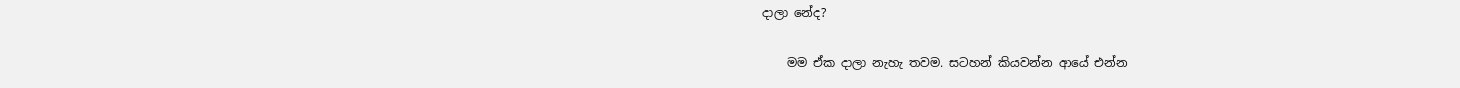දාලා නේද?

    මම ඒක දාලා නැහැ තවම. සටහන් කියවන්න ආයේ එන්න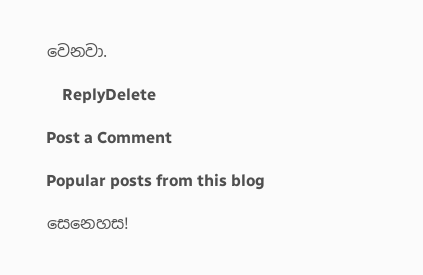වෙනවා.

    ReplyDelete

Post a Comment

Popular posts from this blog

සෙනෙහස!